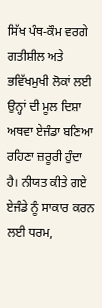ਸਿੱਖ ਪੰਥ-ਕੌਮ ਵਰਗੇ ਗਤੀਸ਼ੀਲ ਅਤੇ ਭਵਿੱਖਮੁਖੀ ਲੋਕਾਂ ਲਈ ਉਨ੍ਹਾਂ ਦੀ ਮੂਲ ਦਿਸ਼ਾ ਅਥਵਾ ਏਜੰਡਾ ਬਣਿਆ ਰਹਿਣਾ ਜ਼ਰੂਰੀ ਹੁੰਦਾ ਹੈ। ਨੀਯਤ ਕੀਤੇ ਗਏ ਏਜੰਡੇ ਨੂੰ ਸਾਕਾਰ ਕਰਨ ਲਈ ਧਰਮ,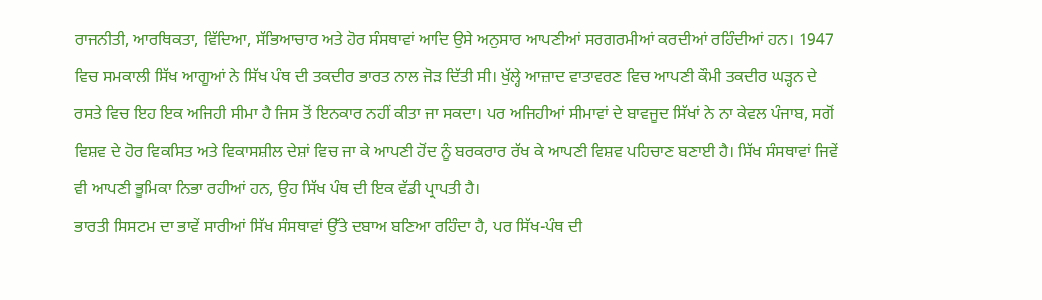ਰਾਜਨੀਤੀ, ਆਰਥਿਕਤਾ, ਵਿੱਦਿਆ, ਸੱਭਿਆਚਾਰ ਅਤੇ ਹੋਰ ਸੰਸਥਾਵਾਂ ਆਦਿ ਉਸੇ ਅਨੁਸਾਰ ਆਪਣੀਆਂ ਸਰਗਰਮੀਆਂ ਕਰਦੀਆਂ ਰਹਿੰਦੀਆਂ ਹਨ। 1947 ਵਿਚ ਸਮਕਾਲੀ ਸਿੱਖ ਆਗੂਆਂ ਨੇ ਸਿੱਖ ਪੰਥ ਦੀ ਤਕਦੀਰ ਭਾਰਤ ਨਾਲ ਜੋੜ ਦਿੱਤੀ ਸੀ। ਖੁੱਲ੍ਹੇ ਆਜ਼ਾਦ ਵਾਤਾਵਰਣ ਵਿਚ ਆਪਣੀ ਕੌਮੀ ਤਕਦੀਰ ਘੜ੍ਹਨ ਦੇ ਰਸਤੇ ਵਿਚ ਇਹ ਇਕ ਅਜਿਹੀ ਸੀਮਾ ਹੈ ਜਿਸ ਤੋਂ ਇਨਕਾਰ ਨਹੀਂ ਕੀਤਾ ਜਾ ਸਕਦਾ। ਪਰ ਅਜਿਹੀਆਂ ਸੀਮਾਵਾਂ ਦੇ ਬਾਵਜੂਦ ਸਿੱਖਾਂ ਨੇ ਨਾ ਕੇਵਲ ਪੰਜਾਬ, ਸਗੋਂ ਵਿਸ਼ਵ ਦੇ ਹੋਰ ਵਿਕਸਿਤ ਅਤੇ ਵਿਕਾਸਸ਼ੀਲ ਦੇਸ਼ਾਂ ਵਿਚ ਜਾ ਕੇ ਆਪਣੀ ਹੋਂਦ ਨੂੰ ਬਰਕਰਾਰ ਰੱਖ ਕੇ ਆਪਣੀ ਵਿਸ਼ਵ ਪਹਿਚਾਣ ਬਣਾਈ ਹੈ। ਸਿੱਖ ਸੰਸਥਾਵਾਂ ਜਿਵੇਂ ਵੀ ਆਪਣੀ ਭੂਮਿਕਾ ਨਿਭਾ ਰਹੀਆਂ ਹਨ, ਉਹ ਸਿੱਖ ਪੰਥ ਦੀ ਇਕ ਵੱਡੀ ਪ੍ਰਾਪਤੀ ਹੈ।
ਭਾਰਤੀ ਸਿਸਟਮ ਦਾ ਭਾਵੇਂ ਸਾਰੀਆਂ ਸਿੱਖ ਸੰਸਥਾਵਾਂ ਉੱਤੇ ਦਬਾਅ ਬਣਿਆ ਰਹਿੰਦਾ ਹੈ, ਪਰ ਸਿੱਖ-ਪੰਥ ਦੀ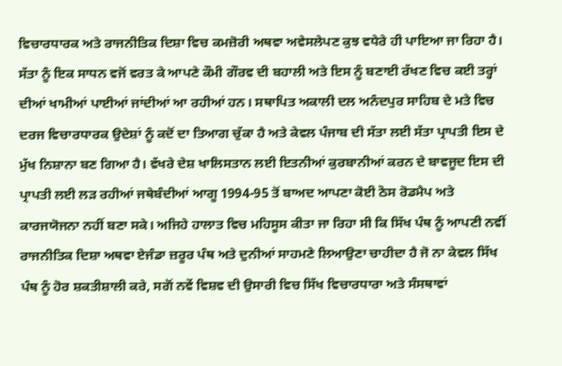ਵਿਚਾਰਧਾਰਕ ਅਤੇ ਰਾਜਨੀਤਿਕ ਦਿਸ਼ਾ ਵਿਚ ਕਮਜ਼ੋਰੀ ਅਥਵਾ ਅਵੇਸਲੇਪਣ ਕੁਝ ਵਧੇਰੇ ਹੀ ਪਾਇਆ ਜਾ ਰਿਹਾ ਹੈ। ਸੱਤਾ ਨੂੰ ਇਕ ਸਾਧਨ ਵਜੋਂ ਵਰਤ ਕੇ ਆਪਣੇ ਕੌਮੀ ਗੌਰਵ ਦੀ ਬਹਾਲੀ ਅਤੇ ਇਸ ਨੂੰ ਬਣਾਈ ਰੱਖਣ ਵਿਚ ਕਈ ਤਰ੍ਹਾਂ ਦੀਆਂ ਖਾਮੀਆਂ ਪਾਈਆਂ ਜਾਂਦੀਆਂ ਆ ਰਹੀਆਂ ਹਨ। ਸਥਾਪਿਤ ਅਕਾਲੀ ਦਲ ਅਨੰਦਪੁਰ ਸਾਹਿਬ ਦੇ ਮਤੇ ਵਿਚ ਦਰਜ ਵਿਚਾਰਧਾਰਕ ਉਦੇਸ਼ਾਂ ਨੂੰ ਕਦੋਂ ਦਾ ਤਿਆਗ ਚੁੱਕਾ ਹੈ ਅਤੇ ਕੇਵਲ ਪੰਜਾਬ ਦੀ ਸੱਤਾ ਲਈ ਸੱਤਾ ਪ੍ਰਾਪਤੀ ਇਸ ਦੇ ਮੁੱਖ ਨਿਸ਼ਾਨਾ ਬਣ ਗਿਆ ਹੈ। ਵੱਖਰੇ ਦੇਸ਼ ਖਾਲਿਸਤਾਨ ਲਈ ਇਤਨੀਆਂ ਕੁਰਬਾਨੀਆਂ ਕਰਨ ਦੇ ਬਾਵਜੂਦ ਇਸ ਦੀ ਪ੍ਰਾਪਤੀ ਲਈ ਲੜ ਰਹੀਆਂ ਜਥੇਬੰਦੀਆਂ ਆਗੂ 1994-95 ਤੋਂ ਬਾਅਦ ਆਪਣਾ ਕੋਈ ਠੋਸ ਰੋਡਮੈਪ ਅਤੇ ਕਾਰਜਯੋਜਨਾ ਨਹੀਂ ਬਣਾ ਸਕੇ। ਅਜਿਹੇ ਹਾਲਾਤ ਵਿਚ ਮਹਿਸੂਸ ਕੀਤਾ ਜਾ ਰਿਹਾ ਸੀ ਕਿ ਸਿੱਖ ਪੰਥ ਨੂੰ ਆਪਣੀ ਨਵੀਂ ਰਾਜਨੀਤਿਕ ਦਿਸ਼ਾ ਅਥਵਾ ਏਜੰਡਾ ਜ਼ਰੂਰ ਪੰਥ ਅਤੇ ਦੁਨੀਆਂ ਸਾਹਮਣੇ ਲਿਆਉਣਾ ਚਾਹੀਦਾ ਹੈ ਜੋ ਨਾ ਕੇਵਲ ਸਿੱਖ ਪੰਥ ਨੂੰ ਹੋਰ ਸ਼ਕਤੀਸ਼ਾਲੀ ਕਰੇ, ਸਗੋਂ ਨਵੇਂ ਵਿਸ਼ਵ ਦੀ ਉਸਾਰੀ ਵਿਚ ਸਿੱਖ ਵਿਚਾਰਧਾਰਾ ਅਤੇ ਸੰਸਥਾਵਾਂ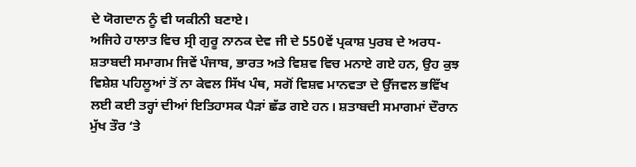ਦੇ ਯੋਗਦਾਨ ਨੂੰ ਵੀ ਯਕੀਨੀ ਬਣਾਏ।
ਅਜਿਹੇ ਹਾਲਾਤ ਵਿਚ ਸ੍ਰੀ ਗੁਰੂ ਨਾਨਕ ਦੇਵ ਜੀ ਦੇ 550ਵੇਂ ਪ੍ਰਕਾਸ਼ ਪੁਰਬ ਦੇ ਅਰਧ-ਸ਼ਤਾਬਦੀ ਸਮਾਗਮ ਜਿਵੇਂ ਪੰਜਾਬ, ਭਾਰਤ ਅਤੇ ਵਿਸ਼ਵ ਵਿਚ ਮਨਾਏ ਗਏ ਹਨ, ਉਹ ਕੁਝ ਵਿਸ਼ੇਸ਼ ਪਹਿਲੂਆਂ ਤੋਂ ਨਾ ਕੇਵਲ ਸਿੱਖ ਪੰਥ, ਸਗੋਂ ਵਿਸ਼ਵ ਮਾਨਵਤਾ ਦੇ ਉੱਜਵਲ ਭਵਿੱਖ ਲਈ ਕਈ ਤਰ੍ਹਾਂ ਦੀਆਂ ਇਤਿਹਾਸਕ ਪੈੜਾਂ ਛੱਡ ਗਏ ਹਨ। ਸ਼ਤਾਬਦੀ ਸਮਾਗਮਾਂ ਦੌਰਾਨ ਮੁੱਖ ਤੌਰ ‘ਤੇ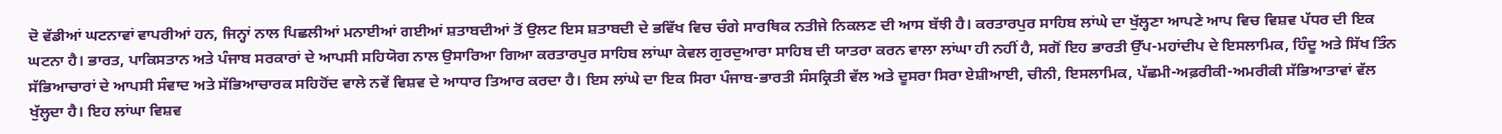ਦੋ ਵੱਡੀਆਂ ਘਟਨਾਵਾਂ ਵਾਪਰੀਆਂ ਹਨ, ਜਿਨ੍ਹਾਂ ਨਾਲ ਪਿਛਲੀਆਂ ਮਨਾਈਆਂ ਗਈਆਂ ਸ਼ਤਾਬਦੀਆਂ ਤੋਂ ਉਲਟ ਇਸ ਸ਼ਤਾਬਦੀ ਦੇ ਭਵਿੱਖ ਵਿਚ ਚੰਗੇ ਸਾਰਥਿਕ ਨਤੀਜੇ ਨਿਕਲਣ ਦੀ ਆਸ ਬੱਝੀ ਹੈ। ਕਰਤਾਰਪੁਰ ਸਾਹਿਬ ਲਾਂਘੇ ਦਾ ਖੁੱਲ੍ਹਣਾ ਆਪਣੇ ਆਪ ਵਿਚ ਵਿਸ਼ਵ ਪੱਧਰ ਦੀ ਇਕ ਘਟਨਾ ਹੈ। ਭਾਰਤ, ਪਾਕਿਸਤਾਨ ਅਤੇ ਪੰਜਾਬ ਸਰਕਾਰਾਂ ਦੇ ਆਪਸੀ ਸਹਿਯੋਗ ਨਾਲ ਉਸਾਰਿਆ ਗਿਆ ਕਰਤਾਰਪੁਰ ਸਾਹਿਬ ਲਾਂਘਾ ਕੇਵਲ ਗੁਰਦੁਆਰਾ ਸਾਹਿਬ ਦੀ ਯਾਤਰਾ ਕਰਨ ਵਾਲਾ ਲਾਂਘਾ ਹੀ ਨਹੀਂ ਹੈ, ਸਗੋਂ ਇਹ ਭਾਰਤੀ ਉੱਪ-ਮਹਾਂਦੀਪ ਦੇ ਇਸਲਾਮਿਕ, ਹਿੰਦੂ ਅਤੇ ਸਿੱਖ ਤਿੰਨ ਸੱਭਿਆਚਾਰਾਂ ਦੇ ਆਪਸੀ ਸੰਵਾਦ ਅਤੇ ਸੱਭਿਆਚਾਰਕ ਸਹਿਹੋਂਦ ਵਾਲੇ ਨਵੇਂ ਵਿਸ਼ਵ ਦੇ ਆਧਾਰ ਤਿਆਰ ਕਰਦਾ ਹੈ। ਇਸ ਲਾਂਘੇ ਦਾ ਇਕ ਸਿਰਾ ਪੰਜਾਬ-ਭਾਰਤੀ ਸੰਸਕ੍ਰਿਤੀ ਵੱਲ ਅਤੇ ਦੂਸਰਾ ਸਿਰਾ ਏਸ਼ੀਆਈ, ਚੀਨੀ, ਇਸਲਾਮਿਕ, ਪੱਛਮੀ-ਅਫ਼ਰੀਕੀ-ਅਮਰੀਕੀ ਸੱਭਿਆਤਾਵਾਂ ਵੱਲ ਖੁੱਲ੍ਹਦਾ ਹੈ। ਇਹ ਲਾਂਘਾ ਵਿਸ਼ਵ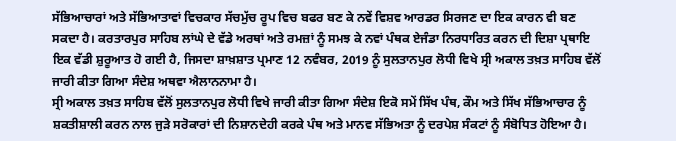ਸੱਭਿਆਚਾਰਾਂ ਅਤੇ ਸੱਭਿਆਤਾਵਾਂ ਵਿਚਕਾਰ ਸੱਚਮੁੱਚ ਰੂਪ ਵਿਚ ਬਫਰ ਬਣ ਕੇ ਨਵੇਂ ਵਿਸ਼ਵ ਆਰਡਰ ਸਿਰਜਣ ਦਾ ਇਕ ਕਾਰਨ ਵੀ ਬਣ ਸਕਦਾ ਹੈ। ਕਰਤਾਰਪੁਰ ਸਾਹਿਬ ਲਾਂਘੇ ਦੇ ਵੱਡੇ ਅਰਥਾਂ ਅਤੇ ਰਮਜ਼ਾਂ ਨੂੰ ਸਮਝ ਕੇ ਨਵਾਂ ਪੰਥਕ ਏਜੰਡਾ ਨਿਰਧਾਰਿਤ ਕਰਨ ਦੀ ਦਿਸ਼ਾ ਪ੍ਰਥਾਇ ਇਕ ਵੱਡੀ ਸ਼ੁਰੂਆਤ ਹੋ ਗਈ ਹੈ, ਜਿਸਦਾ ਸ਼ਾਖ਼ਸ਼ਾਤ ਪ੍ਰਮਾਣ 12 ਨਵੰਬਰ, 2019 ਨੂੰ ਸੁਲਤਾਨਪੁਰ ਲੋਧੀ ਵਿਖੇ ਸ੍ਰੀ ਅਕਾਲ ਤਖ਼ਤ ਸਾਹਿਬ ਵੱਲੋਂ ਜਾਰੀ ਕੀਤਾ ਗਿਆ ਸੰਦੇਸ਼ ਅਥਵਾ ਐਲਾਨਨਾਮਾ ਹੈ।
ਸ੍ਰੀ ਅਕਾਲ ਤਖ਼ਤ ਸਾਹਿਬ ਵੱਲੋਂ ਸੁਲਤਾਨਪੁਰ ਲੋਧੀ ਵਿਖੇ ਜਾਰੀ ਕੀਤਾ ਗਿਆ ਸੰਦੇਸ਼ ਇਕੋ ਸਮੇਂ ਸਿੱਖ ਪੰਥ, ਕੌਮ ਅਤੇ ਸਿੱਖ ਸੱਭਿਆਚਾਰ ਨੂੰ ਸ਼ਕਤੀਸ਼ਾਲੀ ਕਰਨ ਨਾਲ ਜੁੜੇ ਸਰੋਕਾਰਾਂ ਦੀ ਨਿਸ਼ਾਨਦੇਹੀ ਕਰਕੇ ਪੰਥ ਅਤੇ ਮਾਨਵ ਸੱਭਿਅਤਾ ਨੂੰ ਦਰਪੇਸ਼ ਸੰਕਟਾਂ ਨੂੰ ਸੰਬੋਧਿਤ ਹੋਇਆ ਹੈ।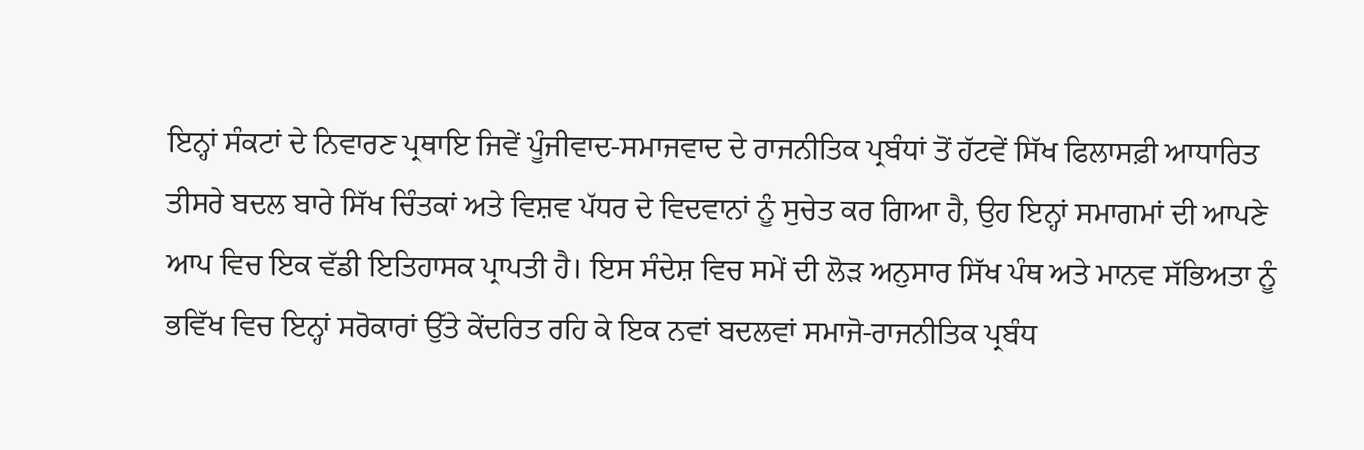ਇਨ੍ਹਾਂ ਸੰਕਟਾਂ ਦੇ ਨਿਵਾਰਣ ਪ੍ਰਥਾਇ ਜਿਵੇਂ ਪੂੰਜੀਵਾਦ-ਸਮਾਜਵਾਦ ਦੇ ਰਾਜਨੀਤਿਕ ਪ੍ਰਬੰਧਾਂ ਤੋਂ ਹੱਟਵੇਂ ਸਿੱਖ ਫਿਲਾਸਫ਼ੀ ਆਧਾਰਿਤ ਤੀਸਰੇ ਬਦਲ ਬਾਰੇ ਸਿੱਖ ਚਿੰਤਕਾਂ ਅਤੇ ਵਿਸ਼ਵ ਪੱਧਰ ਦੇ ਵਿਦਵਾਨਾਂ ਨੂੰ ਸੁਚੇਤ ਕਰ ਗਿਆ ਹੈ, ਉਹ ਇਨ੍ਹਾਂ ਸਮਾਗਮਾਂ ਦੀ ਆਪਣੇ ਆਪ ਵਿਚ ਇਕ ਵੱਡੀ ਇਤਿਹਾਸਕ ਪ੍ਰਾਪਤੀ ਹੈ। ਇਸ ਸੰਦੇਸ਼ ਵਿਚ ਸਮੇਂ ਦੀ ਲੋੜ ਅਨੁਸਾਰ ਸਿੱਖ ਪੰਥ ਅਤੇ ਮਾਨਵ ਸੱਭਿਅਤਾ ਨੂੰ ਭਵਿੱਖ ਵਿਚ ਇਨ੍ਹਾਂ ਸਰੋਕਾਰਾਂ ਉੱਤੇ ਕੇਂਦਰਿਤ ਰਹਿ ਕੇ ਇਕ ਨਵਾਂ ਬਦਲਵਾਂ ਸਮਾਜੋ-ਰਾਜਨੀਤਿਕ ਪ੍ਰਬੰਧ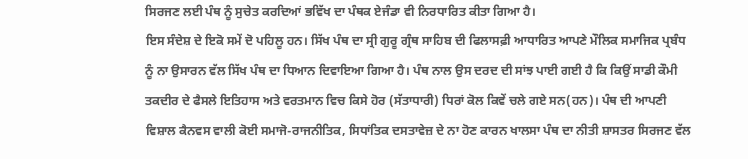ਸਿਰਜਣ ਲਈ ਪੰਥ ਨੂੰ ਸੁਚੇਤ ਕਰਦਿਆਂ ਭਵਿੱਖ ਦਾ ਪੰਥਕ ਏਜੰਡਾ ਵੀ ਨਿਰਧਾਰਿਤ ਕੀਤਾ ਗਿਆ ਹੈ।
ਇਸ ਸੰਦੇਸ਼ ਦੇ ਇਕੋ ਸਮੇਂ ਦੋ ਪਹਿਲੂ ਹਨ। ਸਿੱਖ ਪੰਥ ਦਾ ਸ੍ਰੀ ਗੁਰੂ ਗ੍ਰੰਥ ਸਾਹਿਬ ਦੀ ਫਿਲਾਸਫ਼ੀ ਆਧਾਰਿਤ ਆਪਣੇ ਮੌਲਿਕ ਸਮਾਜਿਕ ਪ੍ਰਬੰਧ ਨੂੰ ਨਾ ਉਸਾਰਨ ਵੱਲ ਸਿੱਖ ਪੰਥ ਦਾ ਧਿਆਨ ਦਿਵਾਇਆ ਗਿਆ ਹੈ। ਪੰਥ ਨਾਲ ਉਸ ਦਰਦ ਦੀ ਸਾਂਝ ਪਾਈ ਗਈ ਹੈ ਕਿ ਕਿਉਂ ਸਾਡੀ ਕੌਮੀ ਤਕਦੀਰ ਦੇ ਫੈਸਲੇ ਇਤਿਹਾਸ ਅਤੇ ਵਰਤਮਾਨ ਵਿਚ ਕਿਸੇ ਹੋਰ (ਸੱਤਾਧਾਰੀ) ਧਿਰਾਂ ਕੋਲ ਕਿਵੇਂ ਚਲੇ ਗਏ ਸਨ(ਹਨ)। ਪੰਥ ਦੀ ਆਪਣੀ ਵਿਸ਼ਾਲ ਕੈਨਵਸ ਵਾਲੀ ਕੋਈ ਸਮਾਜੋ-ਰਾਜਨੀਤਿਕ, ਸਿਧਾਂਤਿਕ ਦਸਤਾਵੇਜ਼ ਦੇ ਨਾ ਹੋਣ ਕਾਰਨ ਖਾਲਸਾ ਪੰਥ ਦਾ ਨੀਤੀ ਸ਼ਾਸਤਰ ਸਿਰਜਣ ਵੱਲ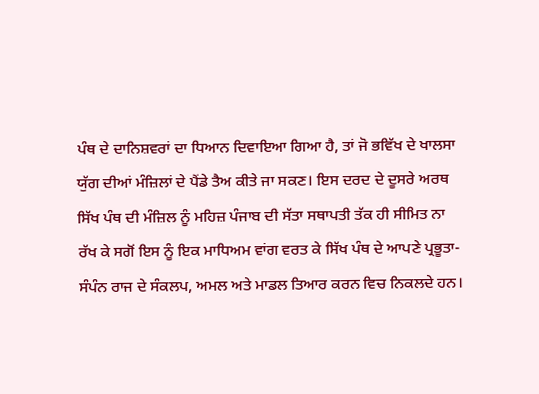ਪੰਥ ਦੇ ਦਾਨਿਸ਼ਵਰਾਂ ਦਾ ਧਿਆਨ ਦਿਵਾਇਆ ਗਿਆ ਹੈ, ਤਾਂ ਜੋ ਭਵਿੱਖ ਦੇ ਖਾਲਸਾ ਯੁੱਗ ਦੀਆਂ ਮੰਜ਼ਿਲਾਂ ਦੇ ਪੈਂਡੇ ਤੈਅ ਕੀਤੇ ਜਾ ਸਕਣ। ਇਸ ਦਰਦ ਦੇ ਦੂਸਰੇ ਅਰਥ ਸਿੱਖ ਪੰਥ ਦੀ ਮੰਜ਼ਿਲ ਨੂੰ ਮਹਿਜ਼ ਪੰਜਾਬ ਦੀ ਸੱਤਾ ਸਥਾਪਤੀ ਤੱਕ ਹੀ ਸੀਮਿਤ ਨਾ ਰੱਖ ਕੇ ਸਗੋਂ ਇਸ ਨੂੰ ਇਕ ਮਾਧਿਅਮ ਵਾਂਗ ਵਰਤ ਕੇ ਸਿੱਖ ਪੰਥ ਦੇ ਆਪਣੇ ਪ੍ਰਭੂਤਾ-ਸੰਪੰਨ ਰਾਜ ਦੇ ਸੰਕਲਪ, ਅਮਲ ਅਤੇ ਮਾਡਲ ਤਿਆਰ ਕਰਨ ਵਿਚ ਨਿਕਲਦੇ ਹਨ।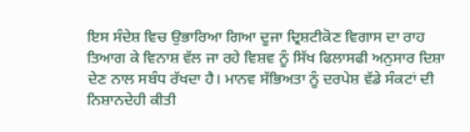ਇਸ ਸੰਦੇਸ਼ ਵਿਚ ਉਭਾਰਿਆ ਗਿਆ ਦੂਜਾ ਦ੍ਰਿਸ਼ਟੀਕੋਣ ਵਿਗਾਸ ਦਾ ਰਾਹ ਤਿਆਗ ਕੇ ਵਿਨਾਸ਼ ਵੱਲ ਜਾ ਰਹੇ ਵਿਸ਼ਵ ਨੂੰ ਸਿੱਖ ਫਿਲਾਸਫੀ ਅਨੁਸਾਰ ਦਿਸ਼ਾ ਦੇਣ ਨਾਲ ਸਬੰਧ ਰੱਖਦਾ ਹੈ। ਮਾਨਵ ਸੱਭਿਅਤਾ ਨੂੰ ਦਰਪੇਸ਼ ਵੱਡੇ ਸੰਕਟਾਂ ਦੀ ਨਿਸ਼ਾਨਦੇਹੀ ਕੀਤੀ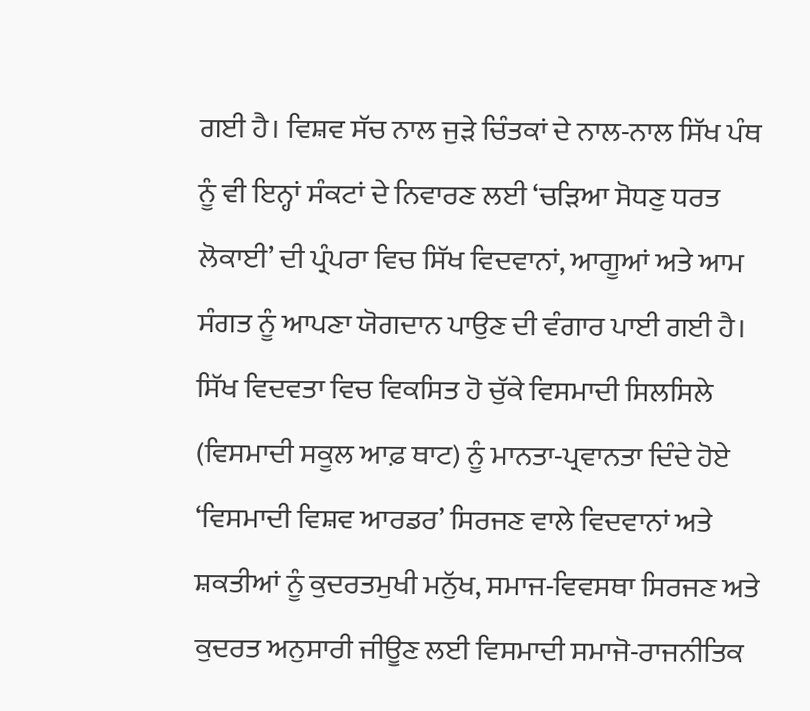ਗਈ ਹੈ। ਵਿਸ਼ਵ ਸੱਚ ਨਾਲ ਜੁੜੇ ਚਿੰਤਕਾਂ ਦੇ ਨਾਲ-ਨਾਲ ਸਿੱਖ ਪੰਥ ਨੂੰ ਵੀ ਇਨ੍ਹਾਂ ਸੰਕਟਾਂ ਦੇ ਨਿਵਾਰਣ ਲਈ ‘ਚੜਿਆ ਸੋਧਣੁ ਧਰਤ ਲੋਕਾਈ’ ਦੀ ਪ੍ਰੰਪਰਾ ਵਿਚ ਸਿੱਖ ਵਿਦਵਾਨਾਂ, ਆਗੂਆਂ ਅਤੇ ਆਮ ਸੰਗਤ ਨੂੰ ਆਪਣਾ ਯੋਗਦਾਨ ਪਾਉਣ ਦੀ ਵੰਗਾਰ ਪਾਈ ਗਈ ਹੈ। ਸਿੱਖ ਵਿਦਵਤਾ ਵਿਚ ਵਿਕਸਿਤ ਹੋ ਚੁੱਕੇ ਵਿਸਮਾਦੀ ਸਿਲਸਿਲੇ (ਵਿਸਮਾਦੀ ਸਕੂਲ ਆਫ਼ ਥਾਟ) ਨੂੰ ਮਾਨਤਾ-ਪ੍ਰਵਾਨਤਾ ਦਿੰਦੇ ਹੋਏ ‘ਵਿਸਮਾਦੀ ਵਿਸ਼ਵ ਆਰਡਰ’ ਸਿਰਜਣ ਵਾਲੇ ਵਿਦਵਾਨਾਂ ਅਤੇ ਸ਼ਕਤੀਆਂ ਨੂੰ ਕੁਦਰਤਮੁਖੀ ਮਨੁੱਖ, ਸਮਾਜ-ਵਿਵਸਥਾ ਸਿਰਜਣ ਅਤੇ ਕੁਦਰਤ ਅਨੁਸਾਰੀ ਜੀਊਣ ਲਈ ਵਿਸਮਾਦੀ ਸਮਾਜੋ-ਰਾਜਨੀਤਿਕ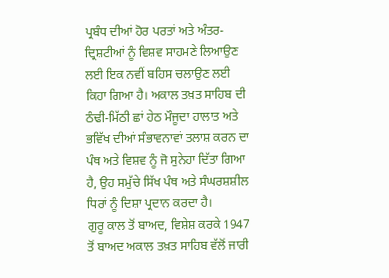ਪ੍ਰਬੰਧ ਦੀਆਂ ਹੋਰ ਪਰਤਾਂ ਅਤੇ ਅੰਤਰ-ਦ੍ਰਿਸ਼ਟੀਆਂ ਨੂੰ ਵਿਸ਼ਵ ਸਾਹਮਣੇ ਲਿਆਉਣ ਲਈ ਇਕ ਨਵੀਂ ਬਹਿਸ ਚਲਾਉਣ ਲਈ ਕਿਹਾ ਗਿਆ ਹੈ। ਅਕਾਲ ਤਖ਼ਤ ਸਾਹਿਬ ਦੀ ਠੰਢੀ-ਮਿੱਠੀ ਛਾਂ ਹੇਠ ਮੌਜੂਦਾ ਹਾਲਾਤ ਅਤੇ ਭਵਿੱਖ ਦੀਆਂ ਸੰਭਾਵਨਾਵਾਂ ਤਲਾਸ਼ ਕਰਨ ਦਾ ਪੰਥ ਅਤੇ ਵਿਸ਼ਵ ਨੂੰ ਜੋ ਸੁਨੇਹਾ ਦਿੱਤਾ ਗਿਆ ਹੈ, ਉਹ ਸਮੁੱਚੇ ਸਿੱਖ ਪੰਥ ਅਤੇ ਸੰਘਰਸ਼ਸ਼ੀਲ ਧਿਰਾਂ ਨੂੰ ਦਿਸ਼ਾ ਪ੍ਰਦਾਨ ਕਰਦਾ ਹੈ।
ਗੁਰੂ ਕਾਲ ਤੋਂ ਬਾਅਦ, ਵਿਸ਼ੇਸ਼ ਕਰਕੇ 1947 ਤੋਂ ਬਾਅਦ ਅਕਾਲ ਤਖ਼ਤ ਸਾਹਿਬ ਵੱਲੋਂ ਜਾਰੀ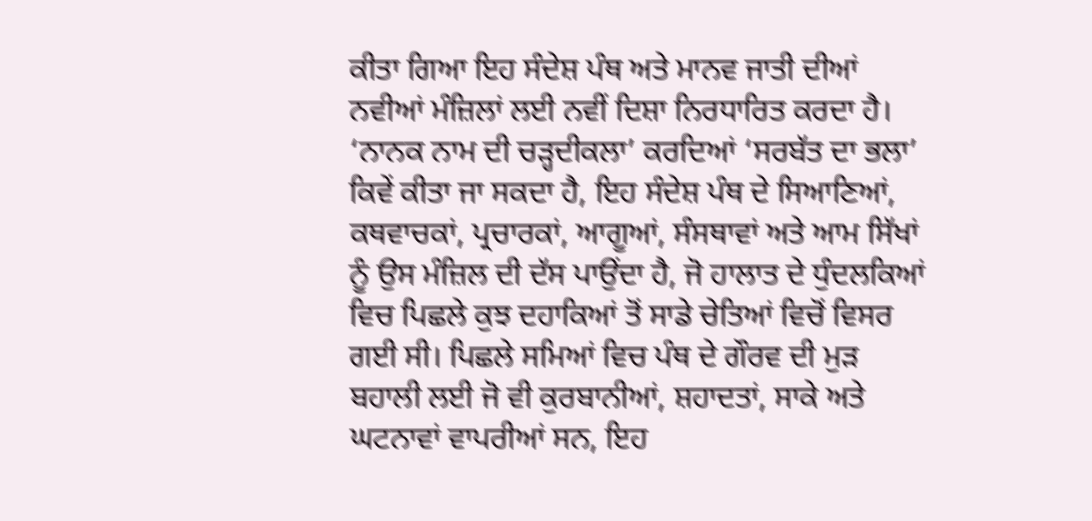ਕੀਤਾ ਗਿਆ ਇਹ ਸੰਦੇਸ਼ ਪੰਥ ਅਤੇ ਮਾਨਵ ਜਾਤੀ ਦੀਆਂ ਨਵੀਆਂ ਮੰਜ਼ਿਲਾਂ ਲਈ ਨਵੀਂ ਦਿਸ਼ਾ ਨਿਰਧਾਰਿਤ ਕਰਦਾ ਹੈ। ‘ਨਾਨਕ ਨਾਮ ਦੀ ਚੜ੍ਹਦੀਕਲਾ’ ਕਰਦਿਆਂ ‘ਸਰਬੱਤ ਦਾ ਭਲਾ’ ਕਿਵੇਂ ਕੀਤਾ ਜਾ ਸਕਦਾ ਹੈ, ਇਹ ਸੰਦੇਸ਼ ਪੰਥ ਦੇ ਸਿਆਣਿਆਂ, ਕਥਵਾਚਕਾਂ, ਪ੍ਰਚਾਰਕਾਂ, ਆਗੂਆਂ, ਸੰਸਥਾਵਾਂ ਅਤੇ ਆਮ ਸਿੱਖਾਂ ਨੂੰ ਉਸ ਮੰਜ਼ਿਲ ਦੀ ਦੱਸ ਪਾਉਂਦਾ ਹੈ, ਜੋ ਹਾਲਾਤ ਦੇ ਧੁੰਦਲਕਿਆਂ ਵਿਚ ਪਿਛਲੇ ਕੁਝ ਦਹਾਕਿਆਂ ਤੋਂ ਸਾਡੇ ਚੇਤਿਆਂ ਵਿਚੋਂ ਵਿਸਰ ਗਈ ਸੀ। ਪਿਛਲੇ ਸਮਿਆਂ ਵਿਚ ਪੰਥ ਦੇ ਗੌਰਵ ਦੀ ਮੁੜ ਬਹਾਲੀ ਲਈ ਜੋ ਵੀ ਕੁਰਬਾਨੀਆਂ, ਸ਼ਹਾਦਤਾਂ, ਸਾਕੇ ਅਤੇ ਘਟਨਾਵਾਂ ਵਾਪਰੀਆਂ ਸਨ, ਇਹ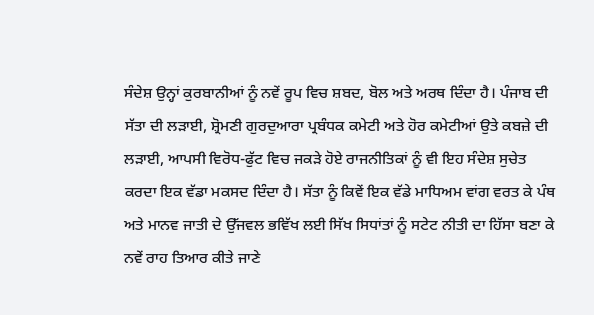ਸੰਦੇਸ਼ ਉਨ੍ਹਾਂ ਕੁਰਬਾਨੀਆਂ ਨੂੰ ਨਵੇਂ ਰੂਪ ਵਿਚ ਸ਼ਬਦ, ਬੋਲ ਅਤੇ ਅਰਥ ਦਿੰਦਾ ਹੈ। ਪੰਜਾਬ ਦੀ ਸੱਤਾ ਦੀ ਲੜਾਈ, ਸ਼੍ਰੋਮਣੀ ਗੁਰਦੁਆਰਾ ਪ੍ਰਬੰਧਕ ਕਮੇਟੀ ਅਤੇ ਹੋਰ ਕਮੇਟੀਆਂ ਉਤੇ ਕਬਜ਼ੇ ਦੀ ਲੜਾਈ, ਆਪਸੀ ਵਿਰੋਧ-ਫੁੱਟ ਵਿਚ ਜਕੜੇ ਹੋਏ ਰਾਜਨੀਤਿਕਾਂ ਨੂੰ ਵੀ ਇਹ ਸੰਦੇਸ਼ ਸੁਚੇਤ ਕਰਦਾ ਇਕ ਵੱਡਾ ਮਕਸਦ ਦਿੰਦਾ ਹੈ। ਸੱਤਾ ਨੂੰ ਕਿਵੇਂ ਇਕ ਵੱਡੇ ਮਾਧਿਅਮ ਵਾਂਗ ਵਰਤ ਕੇ ਪੰਥ ਅਤੇ ਮਾਨਵ ਜਾਤੀ ਦੇ ਉੱਜਵਲ ਭਵਿੱਖ ਲਈ ਸਿੱਖ ਸਿਧਾਂਤਾਂ ਨੂੰ ਸਟੇਟ ਨੀਤੀ ਦਾ ਹਿੱਸਾ ਬਣਾ ਕੇ ਨਵੇਂ ਰਾਹ ਤਿਆਰ ਕੀਤੇ ਜਾਣੇ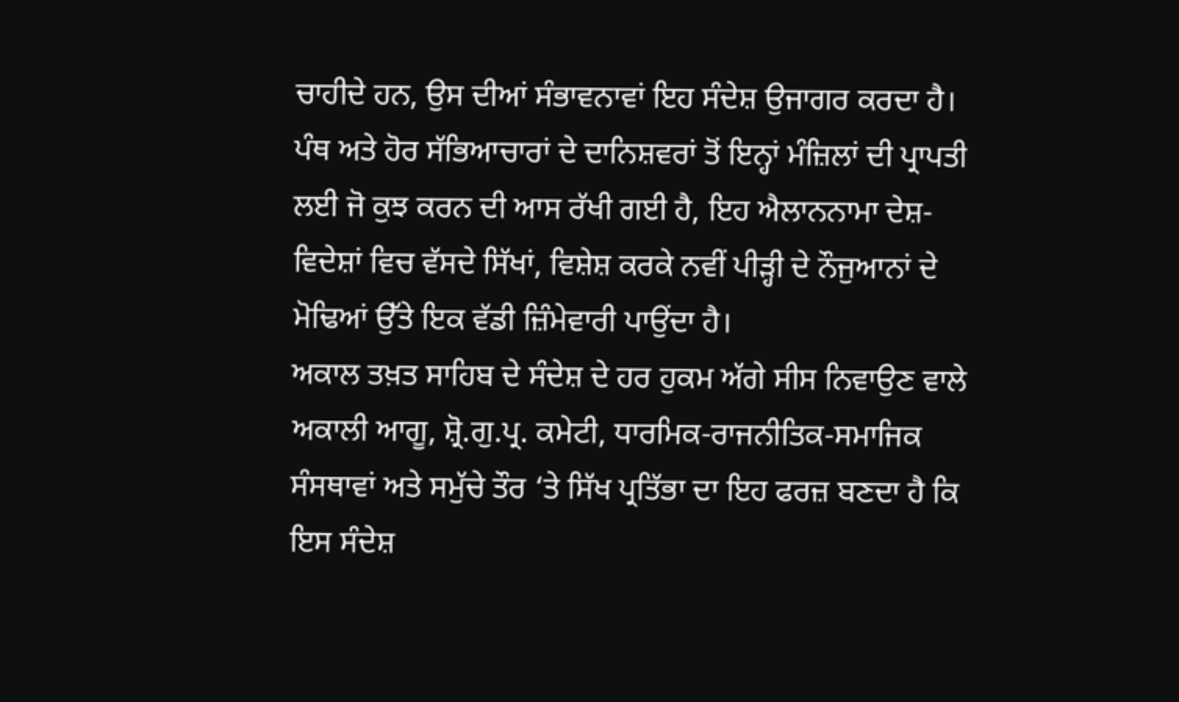ਚਾਹੀਦੇ ਹਨ, ਉਸ ਦੀਆਂ ਸੰਭਾਵਨਾਵਾਂ ਇਹ ਸੰਦੇਸ਼ ਉਜਾਗਰ ਕਰਦਾ ਹੈ। ਪੰਥ ਅਤੇ ਹੋਰ ਸੱਭਿਆਚਾਰਾਂ ਦੇ ਦਾਨਿਸ਼ਵਰਾਂ ਤੋਂ ਇਨ੍ਹਾਂ ਮੰਜ਼ਿਲਾਂ ਦੀ ਪ੍ਰਾਪਤੀ ਲਈ ਜੋ ਕੁਝ ਕਰਨ ਦੀ ਆਸ ਰੱਖੀ ਗਈ ਹੈ, ਇਹ ਐਲਾਨਨਾਮਾ ਦੇਸ਼-ਵਿਦੇਸ਼ਾਂ ਵਿਚ ਵੱਸਦੇ ਸਿੱਖਾਂ, ਵਿਸ਼ੇਸ਼ ਕਰਕੇ ਨਵੀਂ ਪੀੜ੍ਹੀ ਦੇ ਨੌਜੁਆਨਾਂ ਦੇ ਮੋਢਿਆਂ ਉੱਤੇ ਇਕ ਵੱਡੀ ਜ਼ਿੰਮੇਵਾਰੀ ਪਾਉਂਦਾ ਹੈ।
ਅਕਾਲ ਤਖ਼ਤ ਸਾਹਿਬ ਦੇ ਸੰਦੇਸ਼ ਦੇ ਹਰ ਹੁਕਮ ਅੱਗੇ ਸੀਸ ਨਿਵਾਉਣ ਵਾਲੇ ਅਕਾਲੀ ਆਗੂ, ਸ਼੍ਰੋ.ਗੁ.ਪ੍ਰ. ਕਮੇਟੀ, ਧਾਰਮਿਕ-ਰਾਜਨੀਤਿਕ-ਸਮਾਜਿਕ ਸੰਸਥਾਵਾਂ ਅਤੇ ਸਮੁੱਚੇ ਤੌਰ ‘ਤੇ ਸਿੱਖ ਪ੍ਰਤਿੱਭਾ ਦਾ ਇਹ ਫਰਜ਼ ਬਣਦਾ ਹੈ ਕਿ ਇਸ ਸੰਦੇਸ਼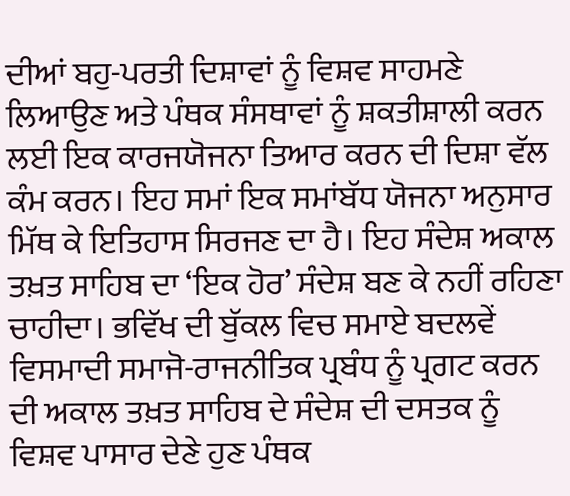ਦੀਆਂ ਬਹੁ-ਪਰਤੀ ਦਿਸ਼ਾਵਾਂ ਨੂੰ ਵਿਸ਼ਵ ਸਾਹਮਣੇ ਲਿਆਉਣ ਅਤੇ ਪੰਥਕ ਸੰਸਥਾਵਾਂ ਨੂੰ ਸ਼ਕਤੀਸ਼ਾਲੀ ਕਰਨ ਲਈ ਇਕ ਕਾਰਜਯੋਜਨਾ ਤਿਆਰ ਕਰਨ ਦੀ ਦਿਸ਼ਾ ਵੱਲ ਕੰਮ ਕਰਨ। ਇਹ ਸਮਾਂ ਇਕ ਸਮਾਂਬੱਧ ਯੋਜਨਾ ਅਨੁਸਾਰ ਮਿੱਥ ਕੇ ਇਤਿਹਾਸ ਸਿਰਜਣ ਦਾ ਹੈ। ਇਹ ਸੰਦੇਸ਼ ਅਕਾਲ ਤਖ਼ਤ ਸਾਹਿਬ ਦਾ ‘ਇਕ ਹੋਰ’ ਸੰਦੇਸ਼ ਬਣ ਕੇ ਨਹੀਂ ਰਹਿਣਾ ਚਾਹੀਦਾ। ਭਵਿੱਖ ਦੀ ਬੁੱਕਲ ਵਿਚ ਸਮਾਏ ਬਦਲਵੇਂ ਵਿਸਮਾਦੀ ਸਮਾਜੋ-ਰਾਜਨੀਤਿਕ ਪ੍ਰਬੰਧ ਨੂੰ ਪ੍ਰਗਟ ਕਰਨ ਦੀ ਅਕਾਲ ਤਖ਼ਤ ਸਾਹਿਬ ਦੇ ਸੰਦੇਸ਼ ਦੀ ਦਸਤਕ ਨੂੰ ਵਿਸ਼ਵ ਪਾਸਾਰ ਦੇਣੇ ਹੁਣ ਪੰਥਕ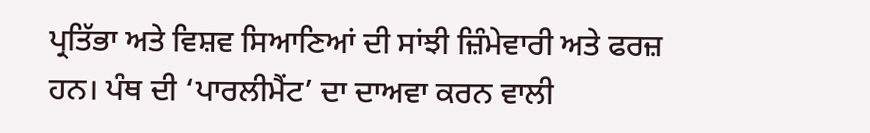ਪ੍ਰਤਿੱਭਾ ਅਤੇ ਵਿਸ਼ਵ ਸਿਆਣਿਆਂ ਦੀ ਸਾਂਝੀ ਜ਼ਿੰਮੇਵਾਰੀ ਅਤੇ ਫਰਜ਼ ਹਨ। ਪੰਥ ਦੀ ‘ਪਾਰਲੀਮੈਂਟ’ ਦਾ ਦਾਅਵਾ ਕਰਨ ਵਾਲੀ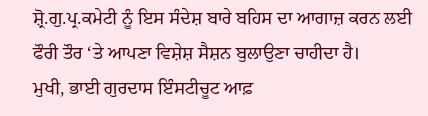ਸ਼੍ਰੋ.ਗੁ.ਪ੍ਰ.ਕਮੇਟੀ ਨੂੰ ਇਸ ਸੰਦੇਸ਼ ਬਾਰੇ ਬਹਿਸ ਦਾ ਆਗਾਜ਼ ਕਰਨ ਲਈ ਫੌਰੀ ਤੌਰ ‘ਤੇ ਆਪਣਾ ਵਿਸ਼ੇਸ਼ ਸੈਸ਼ਨ ਬੁਲਾਉਣਾ ਚਾਹੀਦਾ ਹੈ।
ਮੁਖੀ, ਭਾਈ ਗੁਰਦਾਸ ਇੰਸਟੀਚੂਟ ਆਫ਼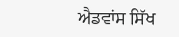ਐਡਵਾਂਸ ਸਿੱਖ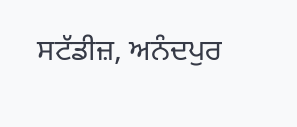ਸਟੱਡੀਜ਼, ਅਨੰਦਪੁਰ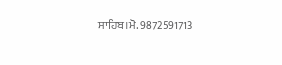ਸਾਹਿਬ।ਮੋ. 9872591713